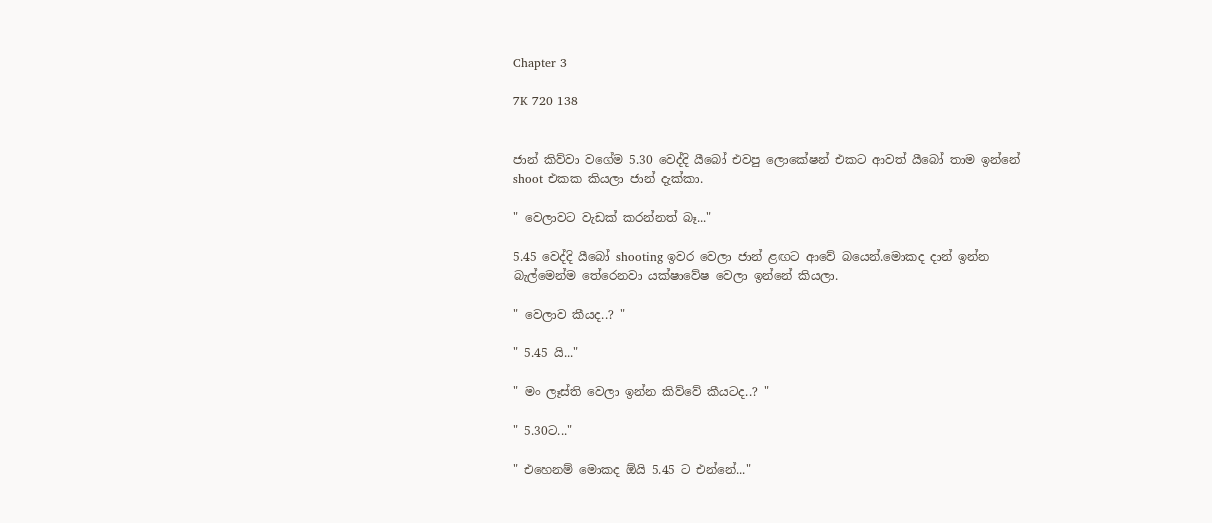Chapter 3

7K 720 138


ජාන් කිව්වා වගේම 5.30 වෙද්දි යීබෝ එවපු ලොකේෂන් එකට ආවත් යීබෝ තාම ඉන්නේ shoot එකක කියලා ජාන් දැක්කා.

" වෙලාවට වැඩක් කරන්නත් බෑ..."

5.45 වෙද්දි යීබෝ shooting ඉවර වෙලා ජාන් ළඟට ආවේ බයෙන්.මොකද දාන් ඉන්න බැල්මෙන්ම තේරෙනවා යක්ෂාවේෂ වෙලා ඉන්නේ කියලා.

" වෙලාව කීයද..? "

" 5.45 යි..."

" මං ලෑස්ති වෙලා ඉන්න කිව්වේ කීයටද..? "

" 5.30ට..."

" එහෙනම් මොකද ඕයි 5.45 ට එන්නේ..."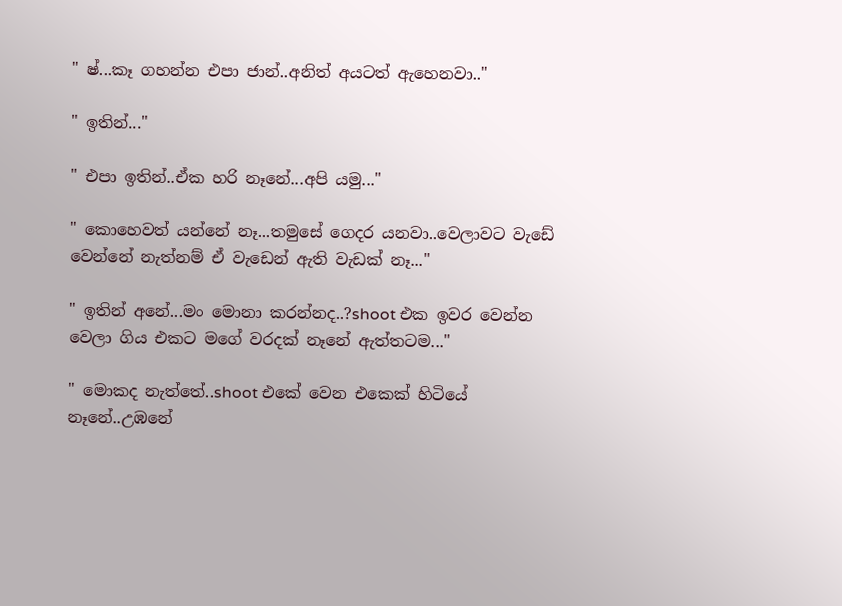" ෂ්...කෑ ගහන්න එපා ජාන්..අනිත් අයටත් ඇහෙනවා.."

" ඉතින්..."

" එපා ඉතින්..ඒක හරි නෑනේ...අපි යමු..."

" කොහෙවත් යන්නේ නෑ...තමුසේ ගෙදර යනවා..වෙලාවට වැඩේ වෙන්නේ නැත්නම් ඒ වැඩෙන් ඇති වැඩක් නෑ..."

" ඉතින් අනේ...මං මොනා කරන්නද..?shoot එක ඉවර වෙන්න වෙලා ගිය එකට මගේ වරදක් නෑනේ ඇත්තටම..."

" මොකද නැත්තේ..shoot එකේ වෙන එකෙක් හිටියේ නෑනේ..උඹනේ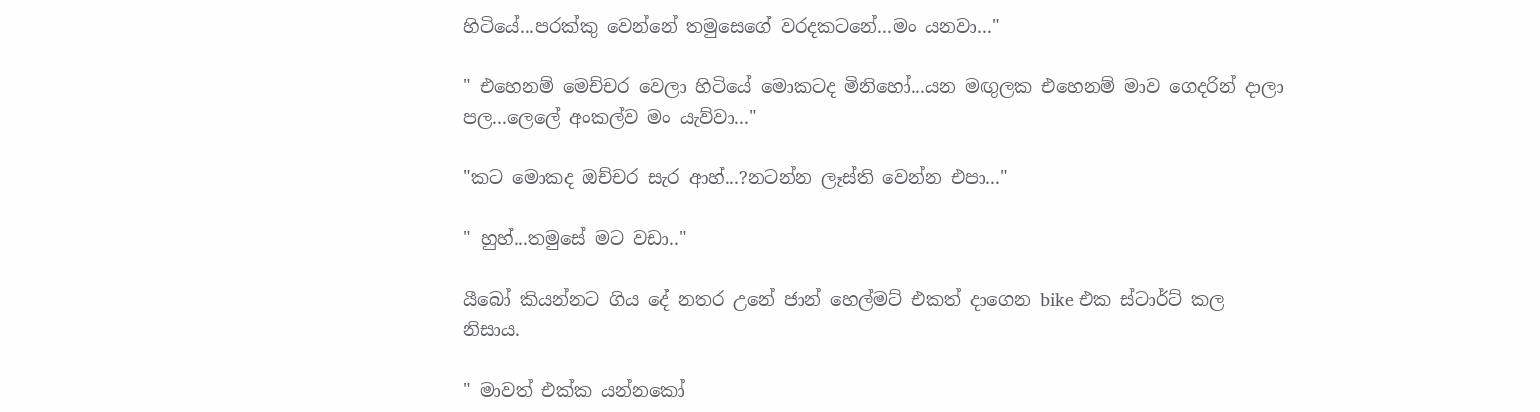හිටියේ...පරක්කු වෙන්නේ තමුසෙගේ වරදකටනේ...මං යනවා..."

" එහෙනම් මෙච්චර වෙලා හිටියේ මොකටද මිනිහෝ...යන මඟුලක එහෙනම් මාව ගෙදරින් දාලා පල...ලෙලේ අංකල්ව මං යැව්වා..."

"කට මොකද ඔච්චර සැර ආහ්...?නටන්න ලෑස්ති වෙන්න එපා..."

" හුහ්...තමුසේ මට වඩා.."

යීබෝ කියන්නට ගිය දේ නතර උනේ ජාන් හෙල්මට් එකත් දාගෙන bike එක ස්ටාර්ට් කල නිසාය.

" මාවත් එක්ක යන්නකෝ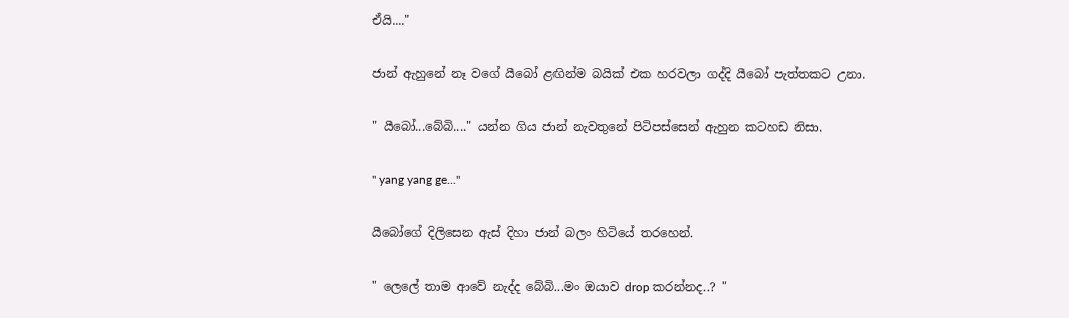ඒයි...."

ජාන් ඇහුනේ නෑ වගේ යීබෝ ළඟින්ම බයික් එක හරවලා ගද්දි යීබෝ පැත්තකට උනා.

" යීබෝ...බේබි...." යන්න ගිය ජාන් නැවතුනේ පිටිපස්සෙන් ඇහුන කටහඩ නිසා.

" yang yang ge..."

යීබෝගේ දිලිසෙන ඇස් දිහා ජාන් බලං හිටියේ තරහෙන්.

" ලෙලේ තාම ආවේ නැද්ද බේබි...මං ඔයාව drop කරන්නද..? "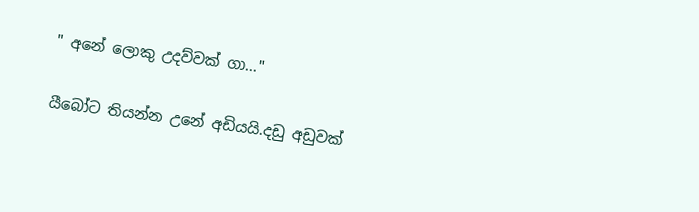" අනේ ලොකු උදව්වක් ගා..."

යීබෝට තියන්න උනේ අඩියයි.දඩු අඩුවක්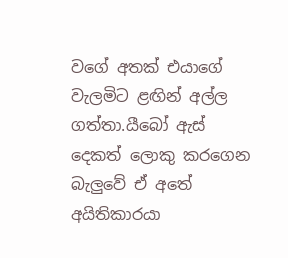වගේ අතක් එයාගේ වැලමිට ළඟින් අල්ල ගත්තා.යීබෝ ඇස් දෙකත් ලොකු කරගෙන බැලුවේ ඒ අතේ අයිතිකාරයා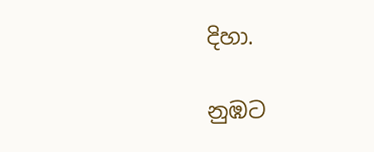දිහා.

නුඹට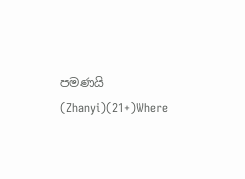පමණයි (Zhanyi)(21+)Where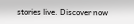stories live. Discover now